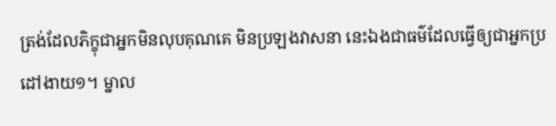ត្រង់ដែលភិក្ខុជាអ្នកមិនលុបគុណគេ មិនប្រឡងវាសនា នេះឯងជាធម៌ដែលធ្វើឲ្យជាអ្នកប្រដៅងាយ១។ ម្នាល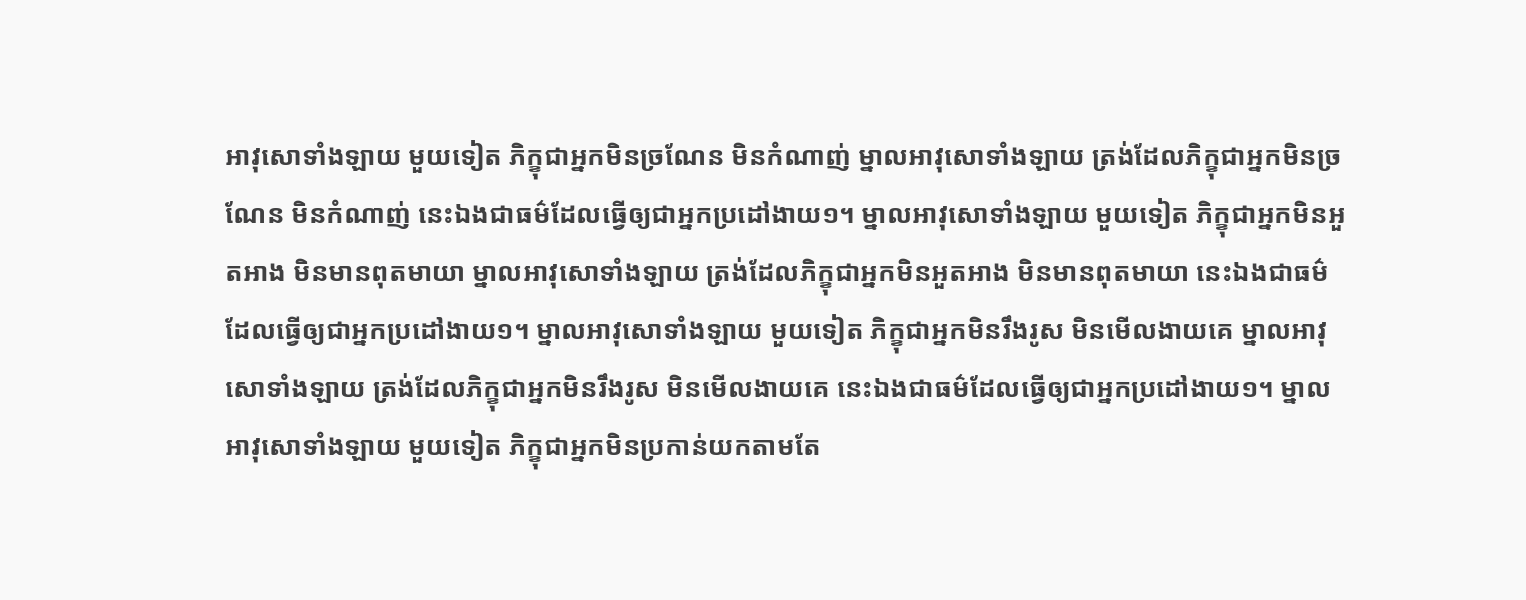អាវុសោទាំងឡាយ មួយទៀត ភិក្ខុជាអ្នកមិនច្រណែន មិនកំណាញ់ ម្នាលអាវុសោទាំងឡាយ ត្រង់ដែលភិក្ខុជាអ្នកមិនច្រណែន មិនកំណាញ់ នេះឯងជាធម៌ដែលធ្វើឲ្យជាអ្នកប្រដៅងាយ១។ ម្នាលអាវុសោទាំងឡាយ មួយទៀត ភិក្ខុជាអ្នកមិនអួតអាង មិនមានពុតមាយា ម្នាលអាវុសោទាំងឡាយ ត្រង់ដែលភិក្ខុជាអ្នកមិនអួតអាង មិនមានពុតមាយា នេះឯងជាធម៌ដែលធ្វើឲ្យជាអ្នកប្រដៅងាយ១។ ម្នាលអាវុសោទាំងឡាយ មួយទៀត ភិក្ខុជាអ្នកមិនរឹងរូស មិនមើលងាយគេ ម្នាលអាវុសោទាំងឡាយ ត្រង់ដែលភិក្ខុជាអ្នកមិនរឹងរូស មិនមើលងាយគេ នេះឯងជាធម៌ដែលធ្វើឲ្យជាអ្នកប្រដៅងាយ១។ ម្នាលអាវុសោទាំងឡាយ មួយទៀត ភិក្ខុជាអ្នកមិនប្រកាន់យកតាមតែ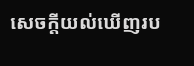សេចក្តីយល់ឃើញរប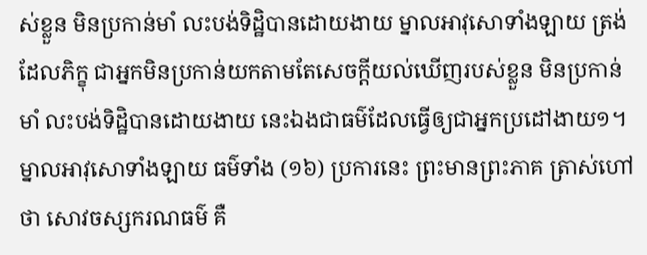ស់ខ្លួន មិនប្រកាន់មាំ លះបង់ទិដ្ឋិបានដោយងាយ ម្នាលអាវុសោទាំងឡាយ ត្រង់ដែលភិក្ខុ ជាអ្នកមិនប្រកាន់យកតាមតែសេចក្តីយល់ឃើញរបស់ខ្លួន មិនប្រកាន់មាំ លះបង់ទិដ្ឋិបានដោយងាយ នេះឯងជាធម៌ដែលធ្វើឲ្យជាអ្នកប្រដៅងាយ១។ ម្នាលអាវុសោទាំងឡាយ ធម៌ទាំង (១៦) ប្រការនេះ ព្រះមានព្រះភាគ ត្រាស់ហៅថា សោវចស្សករណធម៌ គឺ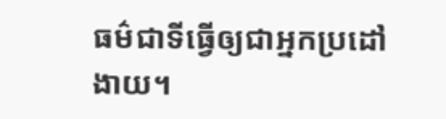ធម៌ជាទីធ្វើឲ្យជាអ្នកប្រដៅងាយ។